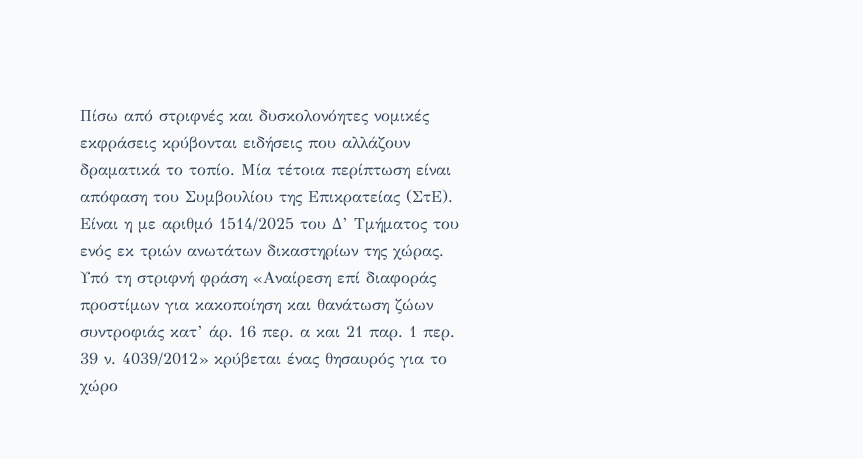Πίσω από στριφνές και δυσκολονόητες νομικές εκφράσεις κρύβονται ειδήσεις που αλλάζουν δραματικά το τοπίο. Μία τέτοια περίπτωση είναι απόφαση του Συμβουλίου της Επικρατείας (ΣτΕ). Είναι η με αριθμό 1514/2025 του Δ’ Τμήματος του ενός εκ τριών ανωτάτων δικαστηρίων της χώρας. Υπό τη στριφνή φράση «Αναίρεση επί διαφοράς προστίμων για κακοποίηση και θανάτωση ζώων συντροφιάς κατ’ άρ. 16 περ. α και 21 παρ. 1 περ. 39 ν. 4039/2012» κρύβεται ένας θησαυρός για το χώρο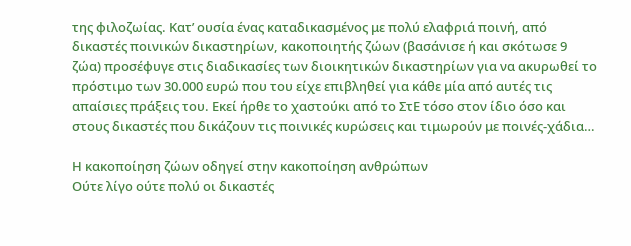της φιλοζωίας. Κατ’ ουσία ένας καταδικασμένος με πολύ ελαφριά ποινή, από δικαστές ποινικών δικαστηρίων, κακοποιητής ζώων (βασάνισε ή και σκότωσε 9 ζώα) προσέφυγε στις διαδικασίες των διοικητικών δικαστηρίων για να ακυρωθεί το πρόστιμο των 30.000 ευρώ που του είχε επιβληθεί για κάθε μία από αυτές τις απαίσιες πράξεις του. Εκεί ήρθε το χαστούκι από το ΣτΕ τόσο στον ίδιο όσο και στους δικαστές που δικάζουν τις ποινικές κυρώσεις και τιμωρούν με ποινές-χάδια…

Η κακοποίηση ζώων οδηγεί στην κακοποίηση ανθρώπων
Ούτε λίγο ούτε πολύ οι δικαστές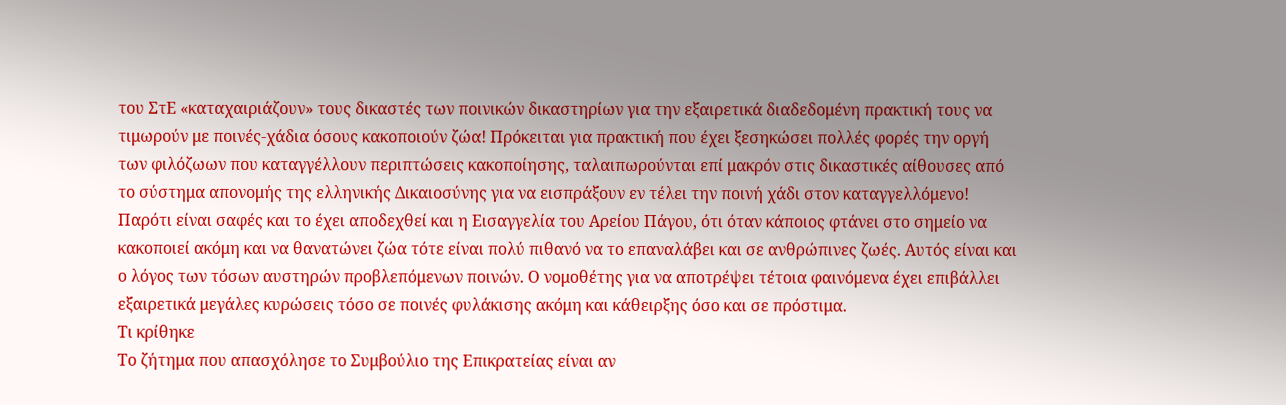του ΣτΕ «καταχαιριάζουν» τους δικαστές των ποινικών δικαστηρίων για την εξαιρετικά διαδεδομένη πρακτική τους να τιμωρούν με ποινές-χάδια όσους κακοποιούν ζώα! Πρόκειται για πρακτική που έχει ξεσηκώσει πολλές φορές την οργή των φιλόζωων που καταγγέλλουν περιπτώσεις κακοποίησης, ταλαιπωρούνται επί μακρόν στις δικαστικές αίθουσες από το σύστημα απονομής της ελληνικής Δικαιοσύνης για να εισπράξουν εν τέλει την ποινή χάδι στον καταγγελλόμενο! Παρότι είναι σαφές και το έχει αποδεχθεί και η Εισαγγελία του Αρείου Πάγου, ότι όταν κάποιος φτάνει στο σημείο να κακοποιεί ακόμη και να θανατώνει ζώα τότε είναι πολύ πιθανό να το επαναλάβει και σε ανθρώπινες ζωές. Αυτός είναι και ο λόγος των τόσων αυστηρών προβλεπόμενων ποινών. Ο νομοθέτης για να αποτρέψει τέτοια φαινόμενα έχει επιβάλλει εξαιρετικά μεγάλες κυρώσεις τόσο σε ποινές φυλάκισης ακόμη και κάθειρξης όσο και σε πρόστιμα.
Τι κρίθηκε
Το ζήτημα που απασχόλησε το Συμβούλιο της Επικρατείας είναι αν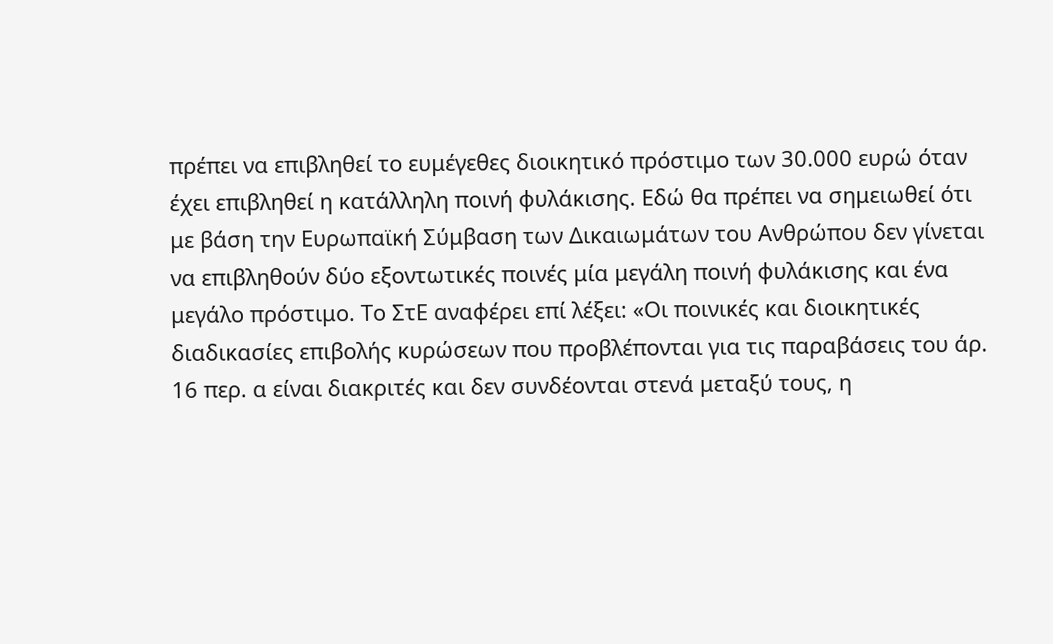πρέπει να επιβληθεί το ευμέγεθες διοικητικό πρόστιμο των 30.000 ευρώ όταν έχει επιβληθεί η κατάλληλη ποινή φυλάκισης. Εδώ θα πρέπει να σημειωθεί ότι με βάση την Ευρωπαϊκή Σύμβαση των Δικαιωμάτων του Ανθρώπου δεν γίνεται να επιβληθούν δύο εξοντωτικές ποινές μία μεγάλη ποινή φυλάκισης και ένα μεγάλο πρόστιμο. Το ΣτΕ αναφέρει επί λέξει: «Οι ποινικές και διοικητικές διαδικασίες επιβολής κυρώσεων που προβλέπονται για τις παραβάσεις του άρ. 16 περ. α είναι διακριτές και δεν συνδέονται στενά μεταξύ τους, η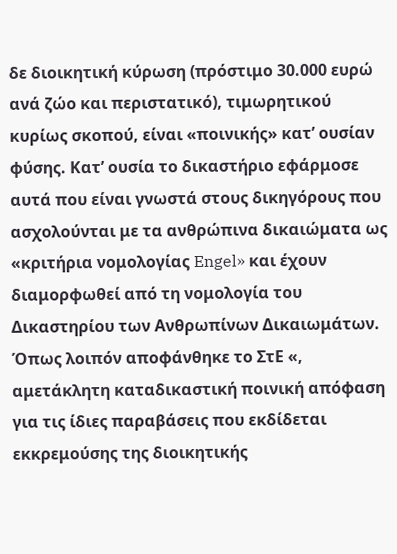δε διοικητική κύρωση (πρόστιμο 30.000 ευρώ ανά ζώο και περιστατικό), τιμωρητικού κυρίως σκοπού, είναι «ποινικής» κατ’ ουσίαν φύσης. Κατ’ ουσία το δικαστήριο εφάρμοσε αυτά που είναι γνωστά στους δικηγόρους που ασχολούνται με τα ανθρώπινα δικαιώματα ως «κριτήρια νομολογίας Engel» και έχουν διαμορφωθεί από τη νομολογία του Δικαστηρίου των Ανθρωπίνων Δικαιωμάτων. Όπως λοιπόν αποφάνθηκε το ΣτΕ «, αμετάκλητη καταδικαστική ποινική απόφαση για τις ίδιες παραβάσεις που εκδίδεται εκκρεμούσης της διοικητικής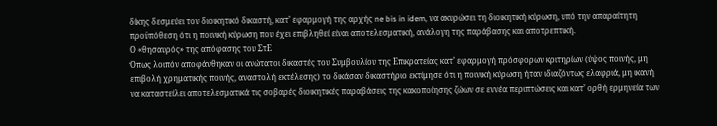δίκης δεσμεύει τον διοικητικό δικαστή, κατ’ εφαρμογή της αρχής ne bis in idem, να ακυρώσει τη διοικητική κύρωση, υπό την απαραίτητη προϋπόθεση ότι η ποινική κύρωση που έχει επιβληθεί είναι αποτελεσματική, ανάλογη της παράβασης και αποτρεπτική.
Ο «θησαυρός» της απόφασης του ΣτΕ
Όπως λοιπόν αποφάνθηκαν οι ανώτατοι δικαστές του Συμβουλίου της Επικρατείας κατ’ εφαρμογή πρόσφορων κριτηρίων (ύψος ποινής, μη επιβολή χρηματικής ποινής, αναστολή εκτέλεσης) το δικάσαν δικαστήριο εκτίμησε ότι η ποινική κύρωση ήταν ιδιαζόντως ελαφριά, μη ικανή να καταστείλει αποτελεσματικά τις σοβαρές διοικητικές παραβάσεις της κακοποίησης ζώων σε εννέα περιπτώσεις και κατ’ ορθή ερμηνεία των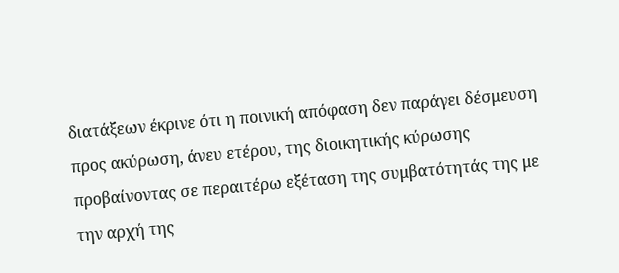διατάξεων έκρινε ότι η ποινική απόφαση δεν παράγει δέσμευση προς ακύρωση, άνευ ετέρου, της διοικητικής κύρωσης προβαίνοντας σε περαιτέρω εξέταση της συμβατότητάς της με την αρχή της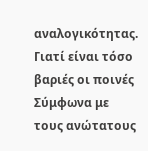αναλογικότητας.
Γιατί είναι τόσο βαριές οι ποινές
Σύμφωνα με τους ανώτατους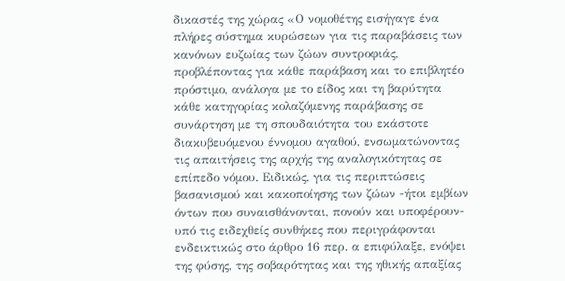δικαστές της χώρας «Ο νομοθέτης εισήγαγε ένα πλήρες σύστημα κυρώσεων για τις παραβάσεις των κανόνων ευζωίας των ζώων συντροφιάς, προβλέποντας για κάθε παράβαση και το επιβλητέο πρόστιμο, ανάλογα με το είδος και τη βαρύτητα κάθε κατηγορίας κολαζόμενης παράβασης σε συνάρτηση με τη σπουδαιότητα του εκάστοτε διακυβευόμενου έννομου αγαθού, ενσωματώνοντας τις απαιτήσεις της αρχής της αναλογικότητας σε επίπεδο νόμου. Ειδικώς, για τις περιπτώσεις βασανισμού και κακοποίησης των ζώων -ήτοι εμβίων όντων που συναισθάνονται, πονούν και υποφέρουν- υπό τις ειδεχθείς συνθήκες που περιγράφονται ενδεικτικώς στο άρθρο 16 περ. α επιφύλαξε, ενόψει της φύσης, της σοβαρότητας και της ηθικής απαξίας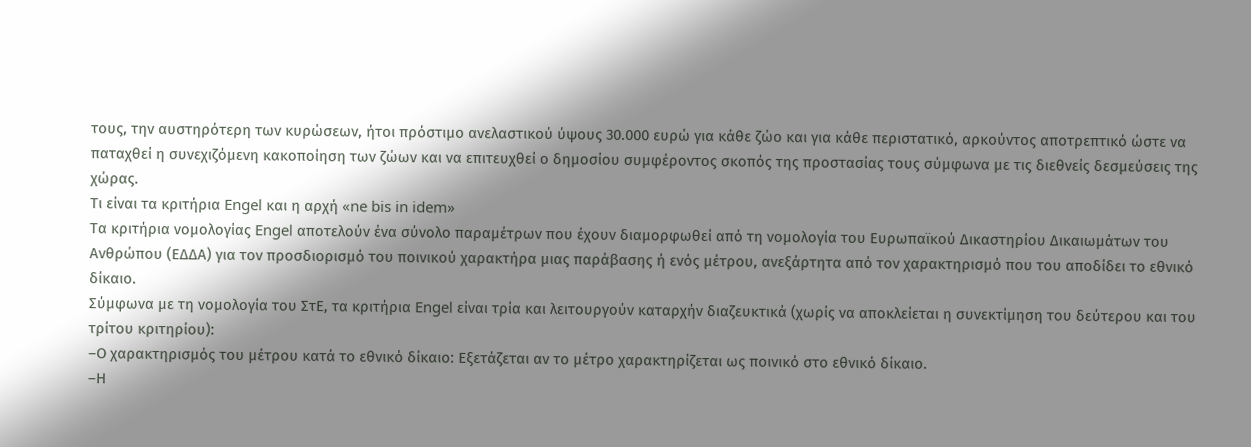τους, την αυστηρότερη των κυρώσεων, ήτοι πρόστιμο ανελαστικού ύψους 30.000 ευρώ για κάθε ζώο και για κάθε περιστατικό, αρκούντος αποτρεπτικό ώστε να παταχθεί η συνεχιζόμενη κακοποίηση των ζώων και να επιτευχθεί ο δημοσίου συμφέροντος σκοπός της προστασίας τους σύμφωνα με τις διεθνείς δεσμεύσεις της χώρας.
Τι είναι τα κριτήρια Engel και η αρχή «ne bis in idem»
Τα κριτήρια νομολογίας Engel αποτελούν ένα σύνολο παραμέτρων που έχουν διαμορφωθεί από τη νομολογία του Ευρωπαϊκού Δικαστηρίου Δικαιωμάτων του Ανθρώπου (ΕΔΔΑ) για τον προσδιορισμό του ποινικού χαρακτήρα μιας παράβασης ή ενός μέτρου, ανεξάρτητα από τον χαρακτηρισμό που του αποδίδει το εθνικό δίκαιο.
Σύμφωνα με τη νομολογία του ΣτΕ, τα κριτήρια Engel είναι τρία και λειτουργούν καταρχήν διαζευκτικά (χωρίς να αποκλείεται η συνεκτίμηση του δεύτερου και του τρίτου κριτηρίου):
–Ο χαρακτηρισμός του μέτρου κατά το εθνικό δίκαιο: Εξετάζεται αν το μέτρο χαρακτηρίζεται ως ποινικό στο εθνικό δίκαιο.
–Η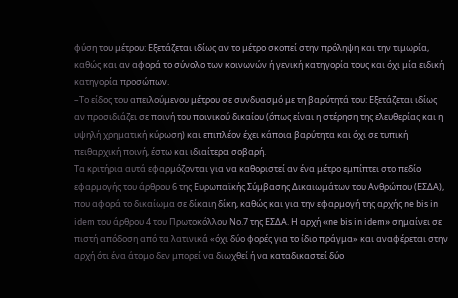φύση του μέτρου: Εξετάζεται ιδίως αν το μέτρο σκοπεί στην πρόληψη και την τιμωρία, καθώς και αν αφορά το σύνολο των κοινωνών ή γενική κατηγορία τους και όχι μία ειδική κατηγορία προσώπων.
–Το είδος του απειλούμενου μέτρου σε συνδυασμό με τη βαρύτητά του: Εξετάζεται ιδίως αν προσιδιάζει σε ποινή του ποινικού δικαίου (όπως είναι η στέρηση της ελευθερίας και η υψηλή χρηματική κύρωση) και επιπλέον έχει κάποια βαρύτητα και όχι σε τυπική πειθαρχική ποινή, έστω και ιδιαίτερα σοβαρή.
Τα κριτήρια αυτά εφαρμόζονται για να καθοριστεί αν ένα μέτρο εμπίπτει στο πεδίο εφαρμογής του άρθρου 6 της Ευρωπαϊκής Σύμβασης Δικαιωμάτων του Ανθρώπου (ΕΣΔΑ), που αφορά το δικαίωμα σε δίκαιη δίκη, καθώς και για την εφαρμογή της αρχής ne bis in idem του άρθρου 4 του Πρωτοκόλλου Νο.7 της ΕΣΔΑ. Η αρχή «ne bis in idem» σημαίνει σε πιστή απόδοση από τα λατινικά «όχι δύο φορές για το ίδιο πράγμα» και αναφέρεται στην αρχή ότι ένα άτομο δεν μπορεί να διωχθεί ή να καταδικαστεί δύο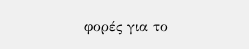φορές για το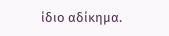ίδιο αδίκημα.